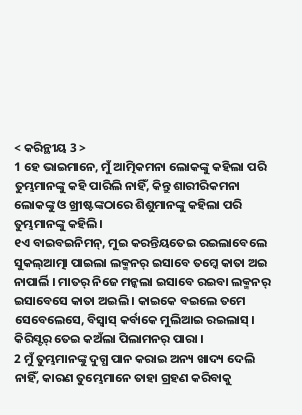< କରିନ୍ଥୀୟ 3 >
1 ହେ ଭାଇମାନେ, ମୁଁ ଆତ୍ମିକମନା ଲୋକଙ୍କୁ କହିଲା ପରି ତୁମ୍ଭମାନଙ୍କୁ କହି ପାରିଲି ନାହିଁ, କିନ୍ତୁ ଶାରୀରିକମନା ଲୋକଙ୍କୁ ଓ ଖ୍ରୀଷ୍ଟଙ୍କଠାରେ ଶିଶୁମାନଙ୍କୁ କହିଲା ପରି ତୁମ୍ଭମାନଙ୍କୁ କହିଲି।
୧ଏ ବାଇବଇନିମନ୍, ମୁଇ କରନ୍ତିୟତେଇ ରଇଲାବେଲେ ସୁକଲ୍ଆତ୍ମା ପାଇଲା ଲକ୍ମନର୍ ଇସାବେ ତମ୍କେ କାତା ଅଇ ନାପାର୍ଲି । ମାତର୍ ନିଜେ ମନ୍କଲା ଇସାବେ ରଇବା ଲକ୍ମନର୍ ଇସାବେସେ କାତା ଅଇଲି । କାଇକେ ବଇଲେ ତମେ ସେବେଲେସେ, ବିସ୍ବାସ୍ କର୍ବାକେ ମୁଲିଆଇ ରଇଲାସ୍ । କିରିସ୍ଟର୍ ତେଇ କଅଁଲା ପିଲାମନର୍ ପାରା ।
2 ମୁଁ ତୁମ୍ଭମାନଙ୍କୁ ଦୁଗ୍ଧ ପାନ କରାଇ ଅନ୍ୟ ଖାଦ୍ୟ ଦେଲି ନାହିଁ, କାରଣ ତୁମ୍ଭେମାନେ ତାହା ଗ୍ରହଣ କରିବାକୁ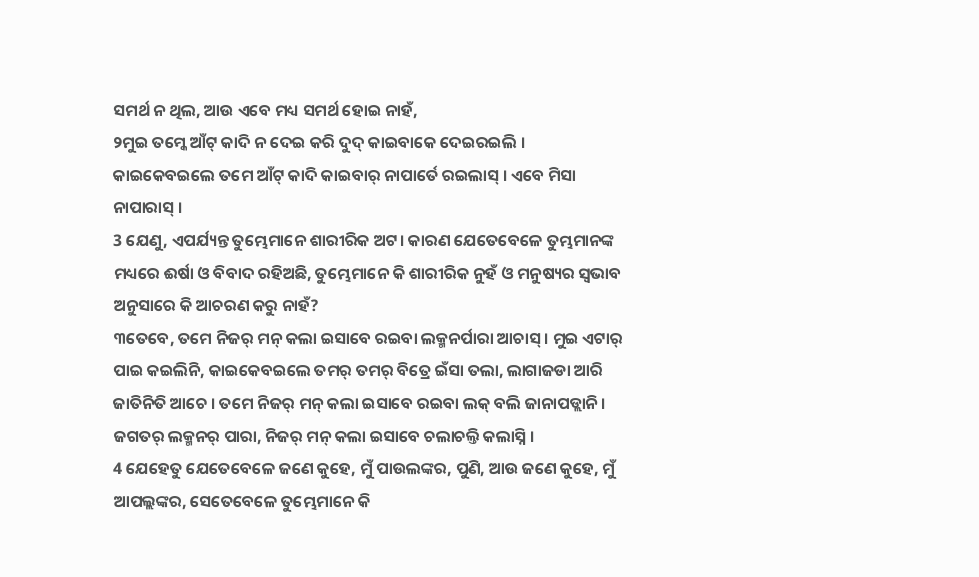ସମର୍ଥ ନ ଥିଲ, ଆଉ ଏବେ ମଧ୍ୟ ସମର୍ଥ ହୋଇ ନାହଁ,
୨ମୁଇ ତମ୍କେ ଆଁଟ୍ କାଦି ନ ଦେଇ କରି ଦୁଦ୍ କାଇବାକେ ଦେଇରଇଲି । କାଇକେବଇଲେ ତମେ ଆଁଟ୍ କାଦି କାଇବାର୍ ନାପାର୍ତେ ରଇଲାସ୍ । ଏବେ ମିସା ନାପାରାସ୍ ।
3 ଯେଣୁ, ଏପର୍ଯ୍ୟନ୍ତ ତୁମ୍ଭେମାନେ ଶାରୀରିକ ଅଟ। କାରଣ ଯେତେବେଳେ ତୁମ୍ଭମାନଙ୍କ ମଧ୍ୟରେ ଈର୍ଷା ଓ ବିବାଦ ରହିଅଛି, ତୁମ୍ଭେମାନେ କି ଶାରୀରିକ ନୁହଁ ଓ ମନୁଷ୍ୟର ସ୍ୱଭାବ ଅନୁସାରେ କି ଆଚରଣ କରୁ ନାହଁ?
୩ତେବେ, ତମେ ନିଜର୍ ମନ୍ କଲା ଇସାବେ ରଇବା ଲକ୍ମନର୍ପାରା ଆଚାସ୍ । ମୁଇ ଏଟାର୍ ପାଇ କଇଲିନି, କାଇକେବଇଲେ ତମର୍ ତମର୍ ବିତ୍ରେ ଇଁସା ତଲା, ଲାଗାଜଡା ଆରି ଜାତିନିତି ଆଚେ । ତମେ ନିଜର୍ ମନ୍ କଲା ଇସାବେ ରଇବା ଲକ୍ ବଲି ଜାନାପଡ୍ଲାନି । ଜଗତର୍ ଲକ୍ମନର୍ ପାରା, ନିଜର୍ ମନ୍ କଲା ଇସାବେ ଚଲାଚଲ୍ତି କଲାସ୍ନି ।
4 ଯେହେତୁ ଯେତେବେଳେ ଜଣେ କୁହେ, ମୁଁ ପାଉଲଙ୍କର, ପୁଣି, ଆଉ ଜଣେ କୁହେ, ମୁଁ ଆପଲ୍ଲଙ୍କର, ସେତେବେଳେ ତୁମ୍ଭେମାନେ କି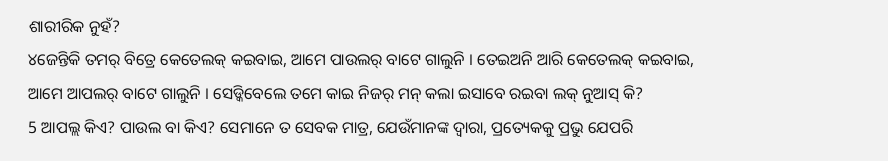ଶାରୀରିକ ନୁହଁ?
୪ଜେନ୍ତିକି ତମର୍ ବିତ୍ରେ କେତେଲକ୍ କଇବାଇ, ଆମେ ପାଉଲର୍ ବାଟେ ଗାଲୁନି । ତେଇଅନି ଆରି କେତେଲକ୍ କଇବାଇ, ଆମେ ଆପଲର୍ ବାଟେ ଗାଲୁନି । ସେଡ୍କିବେଲେ ତମେ କାଇ ନିଜର୍ ମନ୍ କଲା ଇସାବେ ରଇବା ଲକ୍ ନୁଆସ୍ କି?
5 ଆପଲ୍ଲ କିଏ? ପାଉଲ ବା କିଏ? ସେମାନେ ତ ସେବକ ମାତ୍ର, ଯେଉଁମାନଙ୍କ ଦ୍ୱାରା, ପ୍ରତ୍ୟେକକୁ ପ୍ରଭୁ ଯେପରି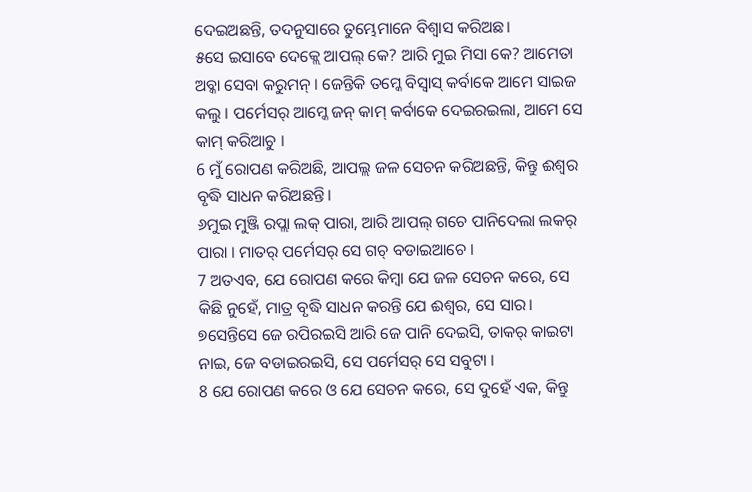ଦେଇଅଛନ୍ତି, ତଦନୁସାରେ ତୁମ୍ଭେମାନେ ବିଶ୍ୱାସ କରିଅଛ।
୫ସେ ଇସାବେ ଦେକ୍ଲେ ଆପଲ୍ କେ? ଆରି ମୁଇ ମିସା କେ? ଆମେତା ଅବ୍କା ସେବା କରୁମନ୍ । ଜେନ୍ତିକି ତମ୍କେ ବିସ୍ବାସ୍ କର୍ବାକେ ଆମେ ସାଇଜ କଲୁ । ପର୍ମେସର୍ ଆମ୍କେ ଜନ୍ କାମ୍ କର୍ବାକେ ଦେଇରଇଲା, ଆମେ ସେ କାମ୍ କରିଆଚୁ ।
6 ମୁଁ ରୋପଣ କରିଅଛି, ଆପଲ୍ଲ ଜଳ ସେଚନ କରିଅଛନ୍ତି, କିନ୍ତୁ ଈଶ୍ବର ବୃଦ୍ଧି ସାଧନ କରିଅଛନ୍ତି।
୬ମୁଇ ମୁଞ୍ଜି ରପ୍ଲା ଲକ୍ ପାରା, ଆରି ଆପଲ୍ ଗଚେ ପାନିଦେଲା ଲକର୍ ପାରା । ମାତର୍ ପର୍ମେସର୍ ସେ ଗଚ୍ ବଡାଇଆଚେ ।
7 ଅତଏବ, ଯେ ରୋପଣ କରେ କିମ୍ବା ଯେ ଜଳ ସେଚନ କରେ, ସେ କିଛି ନୁହେଁ, ମାତ୍ର ବୃଦ୍ଧି ସାଧନ କରନ୍ତି ଯେ ଈଶ୍ବର, ସେ ସାର।
୭ସେନ୍ତିସେ ଜେ ରପିରଇସି ଆରି ଜେ ପାନି ଦେଇସି, ତାକର୍ କାଇଟା ନାଇ, ଜେ ବଡାଇରଇସି, ସେ ପର୍ମେସର୍ ସେ ସବୁଟା ।
8 ଯେ ରୋପଣ କରେ ଓ ଯେ ସେଚନ କରେ, ସେ ଦୁହେଁ ଏକ, କିନ୍ତୁ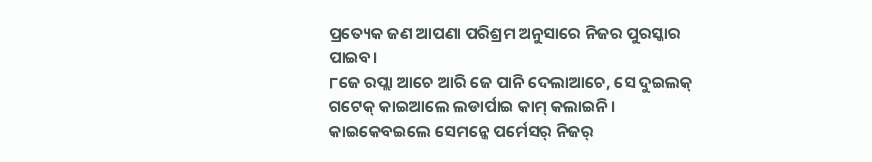ପ୍ରତ୍ୟେକ ଜଣ ଆପଣା ପରିଶ୍ରମ ଅନୁସାରେ ନିଜର ପୁରସ୍କାର ପାଇବ।
୮ଜେ ରପ୍ଲା ଆଚେ ଆରି ଜେ ପାନି ଦେଲାଆଚେ, ସେ ଦୁଇଲକ୍ ଗଟେକ୍ କାଇଆଲେ ଲଡାର୍ପାଇ କାମ୍ କଲାଇନି । କାଇକେବଇଲେ ସେମନ୍କେ ପର୍ମେସର୍ ନିଜର୍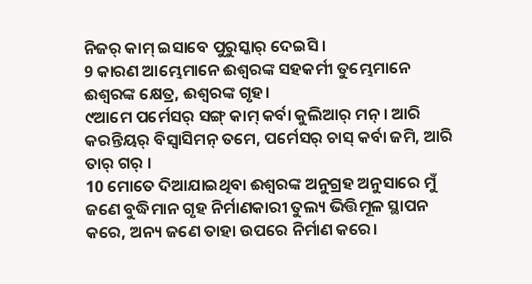ନିଜର୍ କାମ୍ ଇସାବେ ପୁରୁସ୍କାର୍ ଦେଇସି ।
9 କାରଣ ଆମ୍ଭେମାନେ ଈଶ୍ବରଙ୍କ ସହକର୍ମୀ ତୁମ୍ଭେମାନେ ଈଶ୍ବରଙ୍କ କ୍ଷେତ୍ର, ଈଶ୍ବରଙ୍କ ଗୃହ।
୯ଆମେ ପର୍ମେସର୍ ସଙ୍ଗ୍ କାମ୍ କର୍ବା କୁଲିଆର୍ ମନ୍ । ଆରି କରନ୍ତିୟର୍ ବିସ୍ବାସିମନ୍ ତମେ, ପର୍ମେସର୍ ଚାସ୍ କର୍ବା ଜମି, ଆରି ତାର୍ ଗର୍ ।
10 ମୋତେ ଦିଆଯାଇଥିବା ଈଶ୍ବରଙ୍କ ଅନୁଗ୍ରହ ଅନୁସାରେ ମୁଁ ଜଣେ ବୁଦ୍ଧିମାନ ଗୃହ ନିର୍ମାଣକାରୀ ତୁଲ୍ୟ ଭିତ୍ତିମୂଳ ସ୍ଥାପନ କରେ, ଅନ୍ୟ ଜଣେ ତାହା ଉପରେ ନିର୍ମାଣ କରେ।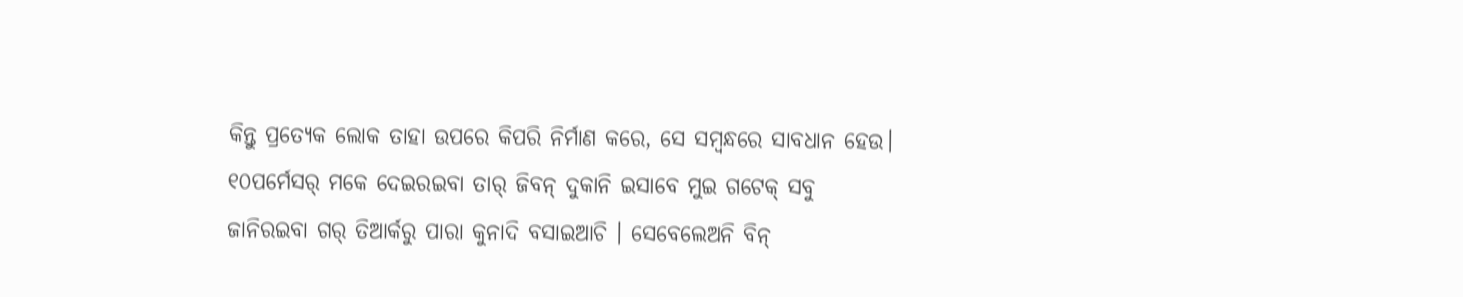କିନ୍ତୁ ପ୍ରତ୍ୟେକ ଲୋକ ତାହା ଉପରେ କିପରି ନିର୍ମାଣ କରେ, ସେ ସମ୍ବନ୍ଧରେ ସାବଧାନ ହେଉ।
୧୦ପର୍ମେସର୍ ମକେ ଦେଇରଇବା ତାର୍ ଜିବନ୍ ଦୁକାନି ଇସାବେ ମୁଇ ଗଟେକ୍ ସବୁ ଜାନିରଇବା ଗର୍ ତିଆର୍କରୁ ପାରା କୁନାଦି ବସାଇଆଚି । ସେବେଲେଅନି ବିନ୍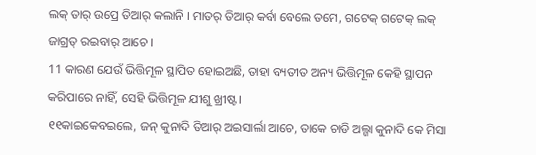ଲକ୍ ତାର୍ ଉପ୍ରେ ତିଆର୍ କଲାନି । ମାତର୍ ତିଆର୍ କର୍ବା ବେଲେ ତମେ, ଗଟେକ୍ ଗଟେକ୍ ଲକ୍ ଜାଗ୍ରତ୍ ରଇବାର୍ ଆଚେ ।
11 କାରଣ ଯେଉଁ ଭିତ୍ତିମୂଳ ସ୍ଥାପିତ ହୋଇଅଛି, ତାହା ବ୍ୟତୀତ ଅନ୍ୟ ଭିତ୍ତିମୂଳ କେହି ସ୍ଥାପନ କରିପାରେ ନାହିଁ, ସେହି ଭିତ୍ତିମୂଳ ଯୀଶୁ ଖ୍ରୀଷ୍ଟ।
୧୧କାଇକେବଇଲେ, ଜନ୍ କୁନାଦି ତିଆର୍ ଅଇସାର୍ଲା ଆଚେ, ତାକେ ଚାଡି ଅଲ୍ଗା କୁନାଦି କେ ମିସା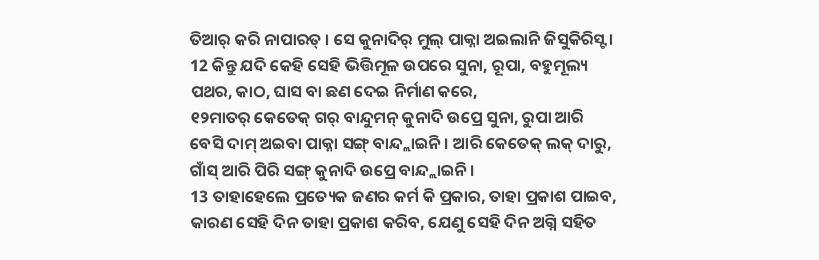ତିଆର୍ କରି ନାପାରତ୍ । ସେ କୁନାଦିର୍ ମୁଲ୍ ପାକ୍ନା ଅଇଲାନି ଜିସୁକିରିସ୍ଟ ।
12 କିନ୍ତୁ ଯଦି କେହି ସେହି ଭିତ୍ତିମୂଳ ଉପରେ ସୁନା, ରୂପା, ବହୁମୂଲ୍ୟ ପଥର, କାଠ, ଘାସ ବା ଛଣ ଦେଇ ନିର୍ମାଣ କରେ,
୧୨ମାତର୍ କେତେକ୍ ଗର୍ ବାନ୍ଦୁମନ୍ କୁନାଦି ଉପ୍ରେ ସୁନା, ରୁପା ଆରି ବେସି ଦାମ୍ ଅଇବା ପାକ୍ନା ସଙ୍ଗ୍ ବାନ୍ଦ୍ଲାଇନି । ଆରି କେତେକ୍ ଲକ୍ ଦାରୁ, ଗାଁସ୍ ଆରି ପିରି ସଙ୍ଗ୍ କୁନାଦି ଉପ୍ରେ ବାନ୍ଦ୍ଲାଇନି ।
13 ତାହାହେଲେ ପ୍ରତ୍ୟେକ ଜଣର କର୍ମ କି ପ୍ରକାର, ତାହା ପ୍ରକାଶ ପାଇବ, କାରଣ ସେହି ଦିନ ତାହା ପ୍ରକାଶ କରିବ, ଯେଣୁ ସେହି ଦିନ ଅଗ୍ନି ସହିତ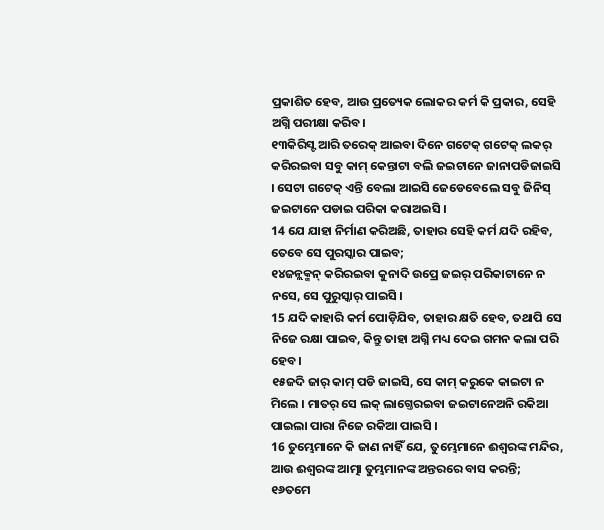ପ୍ରକାଶିତ ହେବ, ଆଉ ପ୍ରତ୍ୟେକ ଲୋକର କର୍ମ କି ପ୍ରକାର, ସେହି ଅଗ୍ନି ପରୀକ୍ଷା କରିବ।
୧୩କିରିସ୍ଟ ଆରି ତରେକ୍ ଆଇବା ଦିନେ ଗଟେକ୍ ଗଟେକ୍ ଲକର୍ କରିରଇବା ସବୁ କାମ୍ କେନ୍ତାଟା ବଲି ଜଇଟାନେ ଜାନାପଡିଜାଇସି । ସେଟା ଗଟେକ୍ ଏନ୍ତି ବେଲା ଆଇସି ଜେଡେବେଲେ ସବୁ ଜିନିସ୍ ଜଇଟାନେ ପଡାଇ ପରିକା କରାଅଇସି ।
14 ଯେ ଯାହା ନିର୍ମାଣ କରିଅଛି, ତାହାର ସେହି କର୍ମ ଯଦି ରହିବ, ତେବେ ସେ ପୁରସ୍କାର ପାଇବ;
୧୪ଜନ୍ଲକ୍ମନ୍ କରିରଇବା କୁନାଦି ଉପ୍ରେ ଜଇର୍ ପରିକାଟାନେ ନ ନସେ, ସେ ପୁରୁସ୍କାର୍ ପାଇସି ।
15 ଯଦି କାହାରି କର୍ମ ପୋଡ଼ିଯିବ, ତାହାର କ୍ଷତି ହେବ, ତଥାପି ସେ ନିଜେ ରକ୍ଷା ପାଇବ, କିନ୍ତୁ ତାହା ଅଗ୍ନି ମଧ୍ୟ ଦେଇ ଗମନ କଲା ପରି ହେବ।
୧୫ଜଦି ଜାର୍ କାମ୍ ପଡି ଜାଇସି, ସେ କାମ୍ କରୁକେ କାଇଟା ନ ମିଲେ । ମାତର୍ ସେ ଲକ୍ ଲାଗ୍ତେରଇବା ଜଇଟାନେଅନି ରକିଆ ପାଇଲା ପାରା ନିଜେ ରକିଆ ପାଇସି ।
16 ତୁମ୍ଭେମାନେ କି ଜାଣ ନାହିଁ ଯେ, ତୁମ୍ଭେମାନେ ଈଶ୍ବରଙ୍କ ମନ୍ଦିର, ଆଉ ଈଶ୍ବରଙ୍କ ଆତ୍ମା ତୁମ୍ଭମାନଙ୍କ ଅନ୍ତରରେ ବାସ କରନ୍ତି;
୧୬ତମେ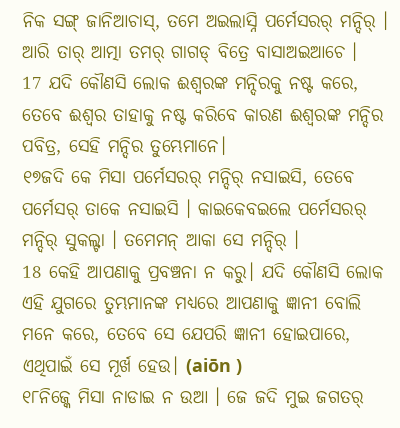ନିକ ସଙ୍ଗ୍ ଜାନିଆଚାସ୍, ତମେ ଅଇଲାସ୍ନି ପର୍ମେସରର୍ ମନ୍ଦିର୍ । ଆରି ତାର୍ ଆତ୍ମା ତମର୍ ଗାଗଡ୍ ବିତ୍ରେ ବାସାଅଇଆଚେ ।
17 ଯଦି କୌଣସି ଲୋକ ଈଶ୍ବରଙ୍କ ମନ୍ଦିରକୁ ନଷ୍ଟ କରେ, ତେବେ ଈଶ୍ବର ତାହାକୁ ନଷ୍ଟ କରିବେ କାରଣ ଈଶ୍ବରଙ୍କ ମନ୍ଦିର ପବିତ୍ର, ସେହି ମନ୍ଦିର ତୁମ୍ଭେମାନେ।
୧୭ଜଦି କେ ମିସା ପର୍ମେସରର୍ ମନ୍ଦିର୍ ନସାଇସି, ତେବେ ପର୍ମେସର୍ ତାକେ ନସାଇସି । କାଇକେବଇଲେ ପର୍ମେସରର୍ ମନ୍ଦିର୍ ସୁକଲ୍ଟା । ତମେମନ୍ ଆକା ସେ ମନ୍ଦିର୍ ।
18 କେହି ଆପଣାକୁ ପ୍ରବଞ୍ଚନା ନ କରୁ। ଯଦି କୌଣସି ଲୋକ ଏହି ଯୁଗରେ ତୁମ୍ଭମାନଙ୍କ ମଧ୍ୟରେ ଆପଣାକୁ ଜ୍ଞାନୀ ବୋଲି ମନେ କରେ, ତେବେ ସେ ଯେପରି ଜ୍ଞାନୀ ହୋଇପାରେ, ଏଥିପାଇଁ ସେ ମୂର୍ଖ ହେଉ। (aiōn )
୧୮ନିଜ୍କେ ମିସା ନାଡାଇ ନ ଉଆ । ଜେ ଜଦି ମୁଇ ଜଗତର୍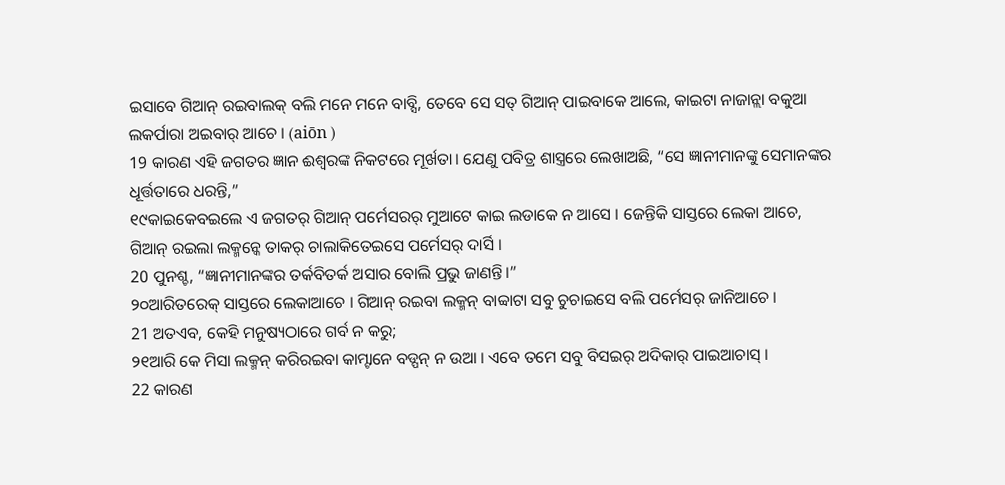ଇସାବେ ଗିଆନ୍ ରଇବାଲକ୍ ବଲି ମନେ ମନେ ବାବ୍ସି, ତେବେ ସେ ସତ୍ ଗିଆନ୍ ପାଇବାକେ ଆଲେ, କାଇଟା ନାଜାନ୍ଲା ବକୁଆ ଲକର୍ପାରା ଅଇବାର୍ ଆଚେ । (aiōn )
19 କାରଣ ଏହି ଜଗତର ଜ୍ଞାନ ଈଶ୍ବରଙ୍କ ନିକଟରେ ମୂର୍ଖତା। ଯେଣୁ ପବିତ୍ର ଶାସ୍ତ୍ରରେ ଲେଖାଅଛି, “ସେ ଜ୍ଞାନୀମାନଙ୍କୁ ସେମାନଙ୍କର ଧୂର୍ତ୍ତତାରେ ଧରନ୍ତି,”
୧୯କାଇକେବଇଲେ ଏ ଜଗତର୍ ଗିଆନ୍ ପର୍ମେସରର୍ ମୁଆଟେ କାଇ ଲଡାକେ ନ ଆସେ । ଜେନ୍ତିକି ସାସ୍ତରେ ଲେକା ଆଚେ, ଗିଆନ୍ ରଇଲା ଲକ୍ମନ୍କେ ତାକର୍ ଚାଲାକିତେଇସେ ପର୍ମେସର୍ ଦାର୍ସି ।
20 ପୁନଶ୍ଚ, “ଜ୍ଞାନୀମାନଙ୍କର ତର୍କବିତର୍କ ଅସାର ବୋଲି ପ୍ରଭୁ ଜାଣନ୍ତି।”
୨୦ଆରିତରେକ୍ ସାସ୍ତରେ ଲେକାଆଚେ । ଗିଆନ୍ ରଇବା ଲକ୍ମନ୍ ବାବ୍ବାଟା ସବୁ ଚୁଚାଇସେ ବଲି ପର୍ମେସର୍ ଜାନିଆଚେ ।
21 ଅତଏବ, କେହି ମନୁଷ୍ୟଠାରେ ଗର୍ବ ନ କରୁ;
୨୧ଆରି କେ ମିସା ଲକ୍ମନ୍ କରିରଇବା କାମ୍ଟାନେ ବଡ୍ପନ୍ ନ ଉଆ । ଏବେ ତମେ ସବୁ ବିସଇର୍ ଅଦିକାର୍ ପାଇଆଚାସ୍ ।
22 କାରଣ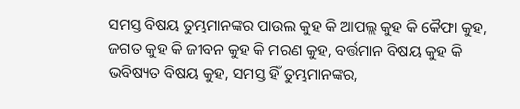ସମସ୍ତ ବିଷୟ ତୁମ୍ଭମାନଙ୍କର ପାଉଲ କୁହ କି ଆପଲ୍ଲ କୁହ କି କୈଫା କୁହ, ଜଗତ କୁହ କି ଜୀବନ କୁହ କି ମରଣ କୁହ, ବର୍ତ୍ତମାନ ବିଷୟ କୁହ କି ଭବିଷ୍ୟତ ବିଷୟ କୁହ, ସମସ୍ତ ହିଁ ତୁମ୍ଭମାନଙ୍କର,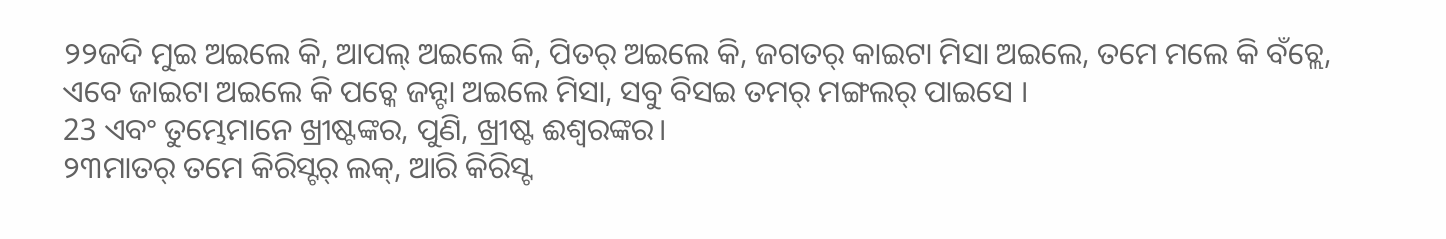୨୨ଜଦି ମୁଇ ଅଇଲେ କି, ଆପଲ୍ ଅଇଲେ କି, ପିତର୍ ଅଇଲେ କି, ଜଗତର୍ କାଇଟା ମିସା ଅଇଲେ, ତମେ ମଲେ କି ବଁଚ୍ଲେ, ଏବେ ଜାଇଟା ଅଇଲେ କି ପଚ୍କେ ଜନ୍ଟା ଅଇଲେ ମିସା, ସବୁ ବିସଇ ତମର୍ ମଙ୍ଗଲର୍ ପାଇସେ ।
23 ଏବଂ ତୁମ୍ଭେମାନେ ଖ୍ରୀଷ୍ଟଙ୍କର, ପୁଣି, ଖ୍ରୀଷ୍ଟ ଈଶ୍ବରଙ୍କର।
୨୩ମାତର୍ ତମେ କିରିସ୍ଟର୍ ଲକ୍, ଆରି କିରିସ୍ଟ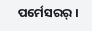ପର୍ମେସରର୍ ।